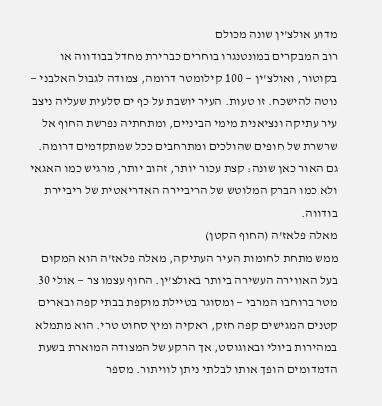מדוע אולצ'ין שונה מכולם
רוב המבקרים במונטנגרו בוחרים כברירת מחדל בבודווה או בקוטור, ואולצ'ין — 100 קילומטר דרומה, צמודה לגבול האלבני — נוטה להישכח. זו טעות. העיר יושבת על כף ים סלעית שעליה ניצב עיר עתיקה ונציאנית מימי הביניים, ומתחתיה נפרשת החוף אל שרשרת של חופים שהולכים ומתרחבים ככל שמתקדמים דרומה. גם האור כאן שונה: קצת עכור יותר, זהוב יותר, מרגיש כמו האגאי ולא כמו הברק המלוטש של הריביירה האדריאטית של ריביירת בודווה.
מאלה פלאז'ה (החוף הקטן)
ממש מתחת לחומות העיר העתיקה, מאלה פלאז'ה הוא המקום בעל האווירה העשירה ביותר באולצ'ין. החוף עצמו צר — אולי 30 מטר ברוחבו המרבי — ומסוגר בטיילת מוקפת בבתי קפה ובארים קטנים המגישים קפה חזק, ראקיה ומיץ סחוט טרי. הוא מתמלא במהירות ביולי ובאוגוסט, אך הרקע של המצודה המוארת בשעת הדמדומים הופך אותו לבלתי ניתן לוויתור. מספר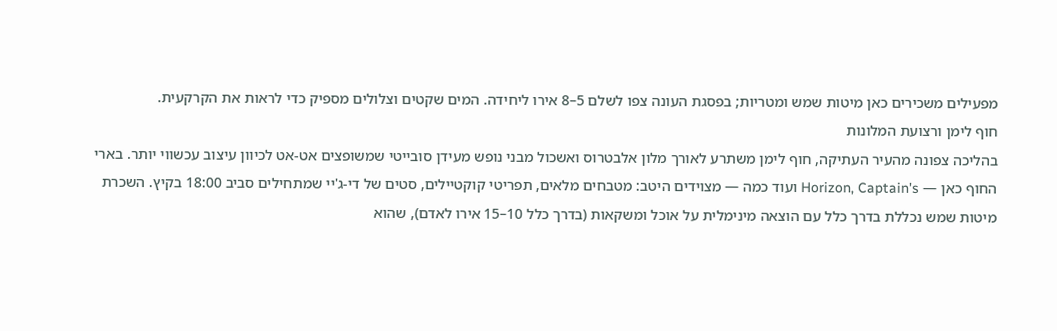מפעילים משכירים כאן מיטות שמש ומטריות; בפסגת העונה צפו לשלם 5–8 אירו ליחידה. המים שקטים וצלולים מספיק כדי לראות את הקרקעית.
חוף לימן ורצועת המלונות
בהליכה צפונה מהעיר העתיקה, חוף לימן משתרע לאורך מלון אלבטרוס ואשכול מבני נופש מעידן סובייטי שמשופצים אט-אט לכיוון עיצוב עכשווי יותר. בארי החוף כאן — Horizon, Captain's ועוד כמה — מצוידים היטב: מטבחים מלאים, תפריטי קוקטיילים, סטים של די-ג'יי שמתחילים סביב 18:00 בקיץ. השכרת מיטות שמש נכללת בדרך כלל עם הוצאה מינימלית על אוכל ומשקאות (בדרך כלל 10–15 אירו לאדם), שהוא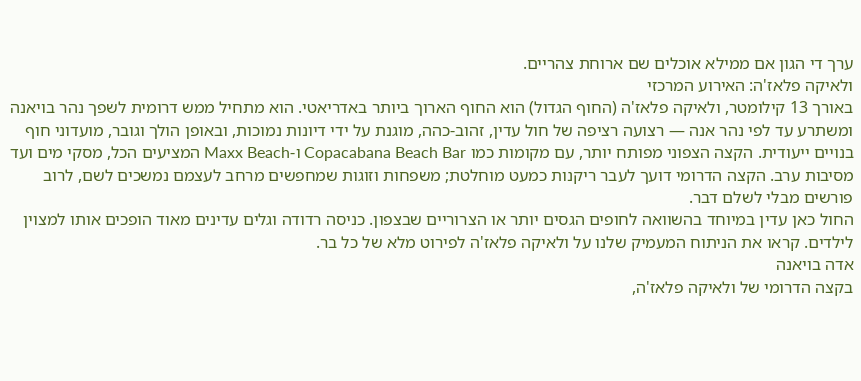ערך די הגון אם ממילא אוכלים שם ארוחת צהריים.
ולאיקה פלאז'ה: האירוע המרכזי
באורך 13 קילומטר, ולאיקה פלאז'ה (החוף הגדול) הוא החוף הארוך ביותר באדריאטי. הוא מתחיל ממש דרומית לשפך נהר בויאנה ומשתרע עד לפי נהר אנה — רצועה רציפה של חול עדין, זהוב-כהה, מוגנת על ידי דיונות נמוכות, ובאופן הולך וגובר, מועדוני חוף בנויים ייעודית. הקצה הצפוני מפותח יותר, עם מקומות כמו Copacabana Beach Bar ו-Maxx Beach המציעים הכל, מסקי מים ועד מסיבות ערב. הקצה הדרומי דועך לעבר ריקנות כמעט מוחלטת; משפחות וזוגות שמחפשים מרחב לעצמם נמשכים לשם, לרוב פורשים מבלי לשלם דבר.
החול כאן עדין במיוחד בהשוואה לחופים הגסים יותר או הצרוריים שבצפון. כניסה רדודה וגלים עדינים מאוד הופכים אותו למצוין לילדים. קראו את הניתוח המעמיק שלנו על ולאיקה פלאז'ה לפירוט מלא של כל בר.
אדה בויאנה
בקצה הדרומי של ולאיקה פלאז'ה,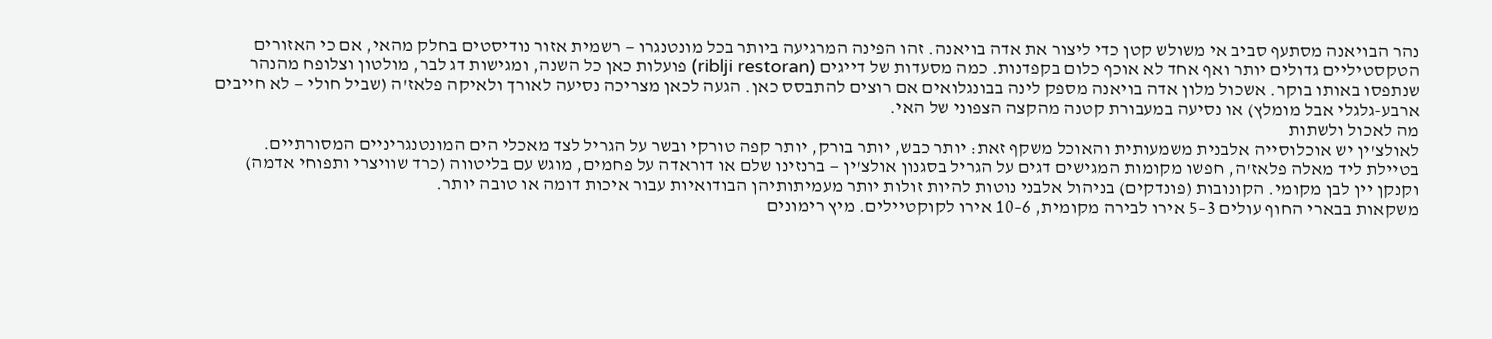נהר הבויאנה מסתעף סביב אי משולש קטן כדי ליצור את אדה בויאנה. זהו הפינה המרגיעה ביותר בכל מונטנגרו — רשמית אזור נודיסטים בחלק מהאי, אם כי האזורים הטקסטיליים גדולים יותר ואף אחד לא אוכף כלום בקפדנות. כמה מסעדות של דייגים (riblji restoran) פועלות כאן כל השנה, ומגישות דג לבר, מולטון וצלופח מהנהר שנתפסו באותו בוקר. אשכול מלון אדה בויאנה מספק לינה בבונגלואים אם רוצים להתבסס כאן. הגעה לכאן מצריכה נסיעה לאורך ולאיקה פלאז'ה (שביל חולי — לא חייבים ארבע-גלגלי אבל מומלץ) או נסיעה במעבורת קטנה מהקצה הצפוני של האי.
מה לאכול ולשתות
לאולצ'ין יש אוכלוסייה אלבנית משמעותית והאוכל משקף זאת: יותר כבש, יותר בורק, יותר קפה טורקי ובשר על הגריל לצד מאכלי הים המונטנגריניים המסורתיים. בטיילת ליד מאלה פלאז'ה, חפשו מקומות המגישים דגים על הגריל בסגנון אולצ'ין — ברנזינו שלם או דוראדה על פחמים, מוגש עם בליטווה (כרד שוויצרי ותפוחי אדמה) וקנקן יין לבן מקומי. הקונובות (פונדקים) בניהול אלבני נוטות להיות זולות יותר מעמיתותיהן הבודואיות עבור איכות דומה או טובה יותר.
משקאות בבארי החוף עולים 3–5 אירו לבירה מקומית, 6–10 אירו לקוקטיילים. מיץ רימונים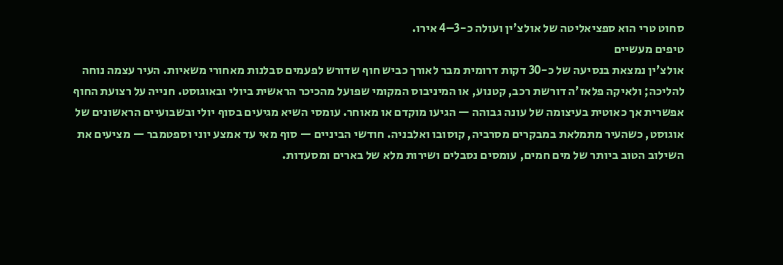סחוט טרי הוא ספציאליטה של אולצ'ין ועולה כ-3–4 אירו.
טיפים מעשיים
אולצ'ין נמצאת בנסיעה של כ-30 דקות דרומית מבר לאורך כביש חוף שדורש לפעמים סבלנות מאחורי משאיות. העיר עצמה נוחה להליכה; ולאיקה פלאז'ה דורשת רכב, קטנוע, או המיניבוס המקומי שפועל מהכיכר הראשית ביולי ובאוגוסט. חנייה על רצועת החוף אפשרית אך כאוטית בעיצומה של עונה גבוהה — הגיעו מוקדם או מאוחר. עומסי השיא מגיעים בסוף יולי ובשבועיים הראשונים של אוגוסט, כשהעיר מתמלאת במבקרים מסרביה, קוסובו ואלבניה. חודשי הביניים — סוף מאי עד אמצע יוני וספטמבר — מציעים את השילוב הטוב ביותר של מים חמים, עומסים נסבלים ושירות מלא של בארים ומסעדות.